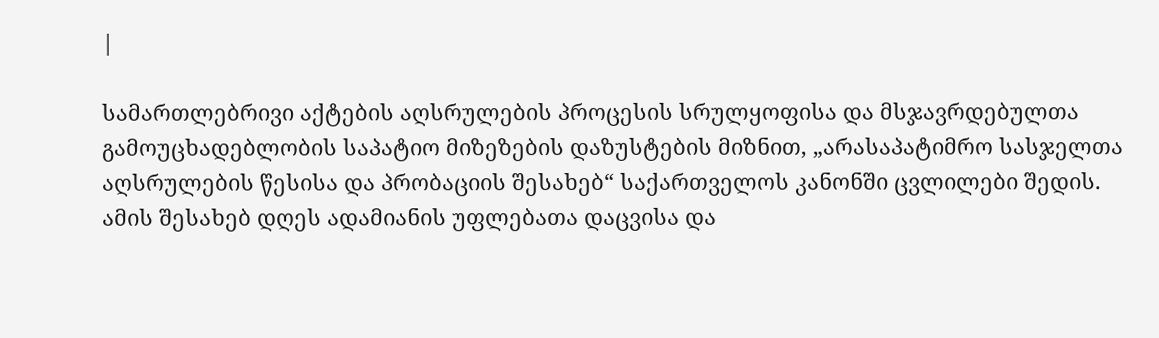|

სამართლებრივი აქტების აღსრულების პროცესის სრულყოფისა და მსჯავრდებულთა გამოუცხადებლობის საპატიო მიზეზების დაზუსტების მიზნით, „არასაპატიმრო სასჯელთა აღსრულების წესისა და პრობაციის შესახებ“ საქართველოს კანონში ცვლილები შედის. ამის შესახებ დღეს ადამიანის უფლებათა დაცვისა და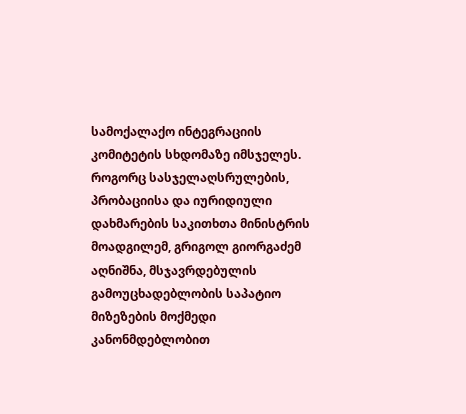სამოქალაქო ინტეგრაციის კომიტეტის სხდომაზე იმსჯელეს.
როგორც სასჯელაღსრულების, პრობაციისა და იურიდიული დახმარების საკითხთა მინისტრის მოადგილემ, გრიგოლ გიორგაძემ აღნიშნა, მსჯავრდებულის გამოუცხადებლობის საპატიო მიზეზების მოქმედი კანონმდებლობით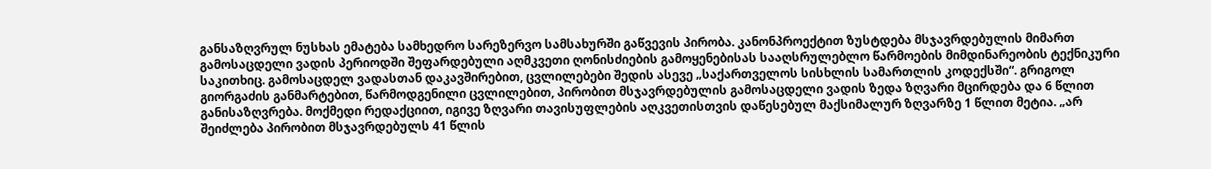განსაზღვრულ ნუსხას ემატება სამხედრო სარეზერვო სამსახურში გაწვევის პირობა. კანონპროექტით ზუსტდება მსჯავრდებულის მიმართ გამოსაცდელი ვადის პერიოდში შეფარდებული აღმკვეთი ღონისძიების გამოყენებისას სააღსრულებლო წარმოების მიმდინარეობის ტექნიკური საკითხიც. გამოსაცდელ ვადასთან დაკავშირებით, ცვლილებები შედის ასევე „საქართველოს სისხლის სამართლის კოდექსში“. გრიგოლ გიორგაძის განმარტებით, წარმოდგენილი ცვლილებით, პირობით მსჯავრდებულის გამოსაცდელი ვადის ზედა ზღვარი მცირდება და 6 წლით განისაზღვრება. მოქმედი რედაქციით, იგივე ზღვარი თავისუფლების აღკვეთისთვის დაწესებულ მაქსიმალურ ზღვარზე 1 წლით მეტია. „არ შეიძლება პირობით მსჯავრდებულს 41 წლის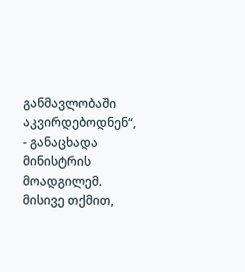განმავლობაში აკვირდებოდნენ“, - განაცხადა მინისტრის მოადგილემ. მისივე თქმით,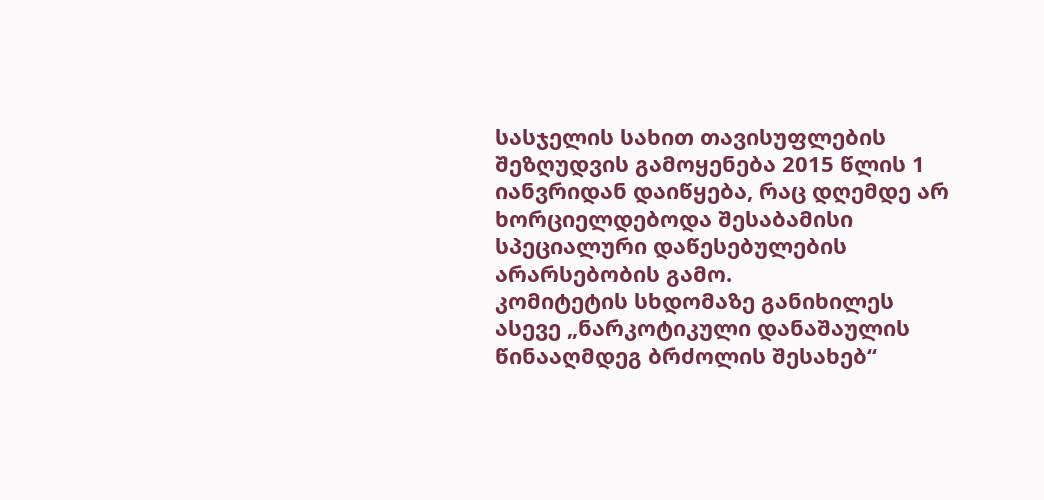სასჯელის სახით თავისუფლების შეზღუდვის გამოყენება 2015 წლის 1 იანვრიდან დაიწყება, რაც დღემდე არ ხორციელდებოდა შესაბამისი სპეციალური დაწესებულების არარსებობის გამო.
კომიტეტის სხდომაზე განიხილეს ასევე „ნარკოტიკული დანაშაულის წინააღმდეგ ბრძოლის შესახებ“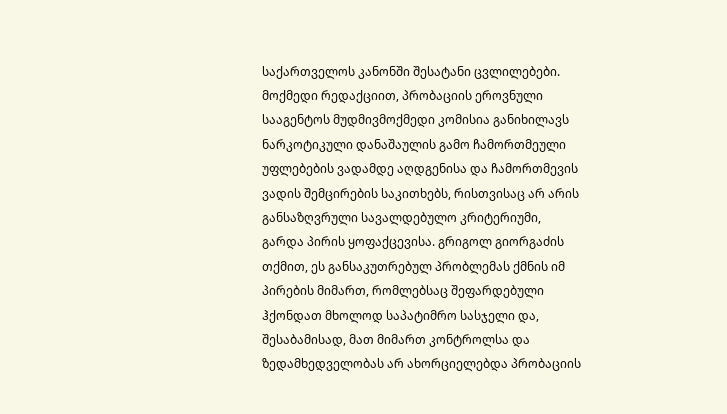საქართველოს კანონში შესატანი ცვლილებები. მოქმედი რედაქციით, პრობაციის ეროვნული სააგენტოს მუდმივმოქმედი კომისია განიხილავს ნარკოტიკული დანაშაულის გამო ჩამორთმეული უფლებების ვადამდე აღდგენისა და ჩამორთმევის ვადის შემცირების საკითხებს, რისთვისაც არ არის განსაზღვრული სავალდებულო კრიტერიუმი, გარდა პირის ყოფაქცევისა. გრიგოლ გიორგაძის თქმით, ეს განსაკუთრებულ პრობლემას ქმნის იმ პირების მიმართ, რომლებსაც შეფარდებული ჰქონდათ მხოლოდ საპატიმრო სასჯელი და, შესაბამისად, მათ მიმართ კონტროლსა და ზედამხედველობას არ ახორციელებდა პრობაციის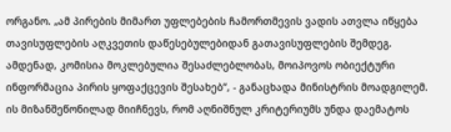ორგანო. „ამ პირების მიმართ უფლებების ჩამორთმევის ვადის ათვლა იწყება თავისუფლების აღკვეთის დაწესებულებიდან გათავისუფლების შემდეგ. ამდენად, კომისია მოკლებულია შესაძლებლობას, მოიპოვოს ობიექტური ინფორმაცია პირის ყოფაქცევის შესახებ“, - განაცხადა მინისტრის მოადგილემ. ის მიზანშეწონილად მიიჩნევს, რომ აღნიშნულ კრიტერიუმს უნდა დაემატოს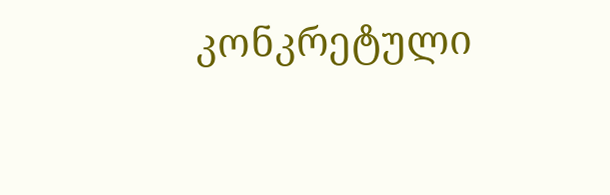კონკრეტული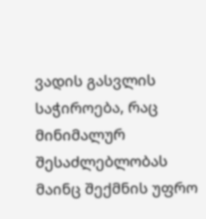ვადის გასვლის საჭიროება, რაც მინიმალურ შესაძლებლობას მაინც შექმნის უფრო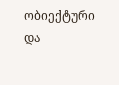ობიექტური და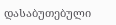დასაბუთებული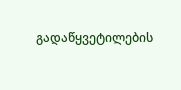გადაწყვეტილების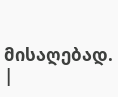მისაღებად.
|